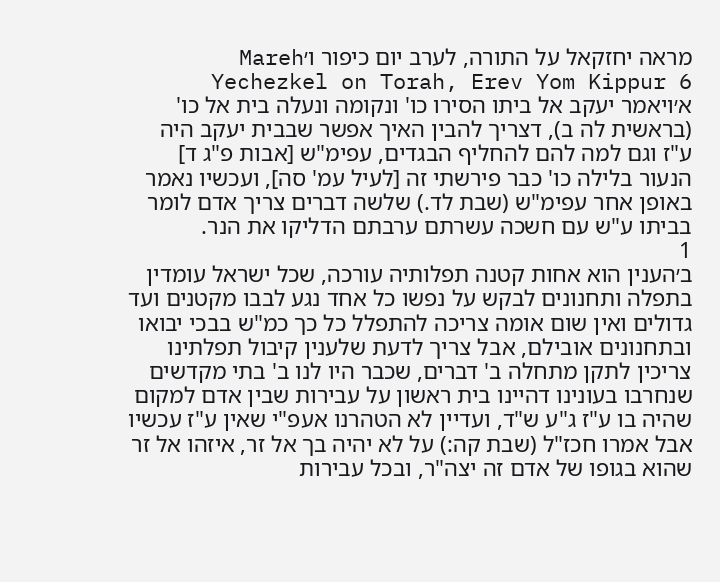מראה יחזקאל על התורה, לערב יום כיפור ו׳Mareh Yechezkel on Torah, Erev Yom Kippur 6
א׳ויאמר יעקב אל ביתו הסירו כו' ונקומה ונעלה בית אל כו' (בראשית לה ב), דצריך להבין האיך אפשר שבבית יעקב היה ע"ז וגם למה להם להחליף הבגדים, עפימ"ש [אבות פ"ג ד] הנעור בלילה כו' כבר פירשתי זה [לעיל עמ' סה], ועכשיו נאמר באופן אחר עפימ"ש (שבת לד.) שלשה דברים צריך אדם לומר בביתו ע"ש עם חשכה עשרתם ערבתם הדליקו את הנר.
1
ב׳הענין הוא אחות קטנה תפלותיה עורכה, שכל ישראל עומדין בתפלה ותחנונים לבקש על נפשו כל אחד נגע לבבו מקטנים ועד גדולים ואין שום אומה צריכה להתפלל כל כך כמ"ש בבכי יבואו ובתחנונים אובילם, אבל צריך לדעת שלענין קיבול תפלתינו צריכין לתקן מתחלה ב' דברים, שכבר היו לנו ב' בתי מקדשים שנחרבו בעונינו דהיינו בית ראשון על עבירות שבין אדם למקום שהיה בו ע"ז ג"ע ש"ד, ועדיין לא הטהרנו אעפ"י שאין ע"ז עכשיו אבל אמרו חכז"ל (שבת קה:) על לא יהיה בך אל זר, איזהו אל זר שהוא בגופו של אדם זה יצה"ר, ובכל עבירות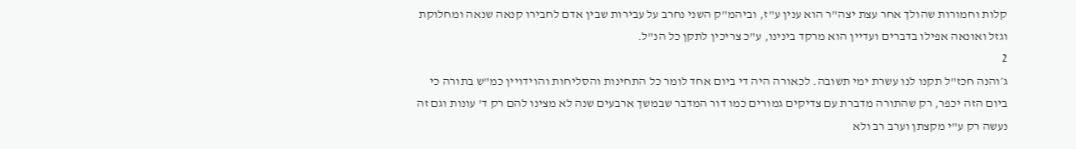קלות וחמורות שהולך אחר עצת יצה"ר הוא ענין ע"ז, וביהמ"ק השני נחרב על עבירות שבין אדם לחבירו קנאה שנאה ומחלוקת וגזל ואונאה אפילו בדברים ועדיין הוא מרקד בינינו, ע"כ צריכין לתקן כל הנ"ל.
2
ג׳והנה חכז"ל תקנו לנו עשרת ימי תשובה. לכאורה היה די ביום אחד לומר כל התחינות והסליחות והוידויין כמ"ש בתורה כי ביום הזה יכפר, רק שהתורה מדברת עם צדיקים גמורים כמו דור המדבר שבמשך ארבעים שנה לא מצינו להם רק ד' עונות וגם זה נעשה רק ע"י מקצתן וערב רב ולא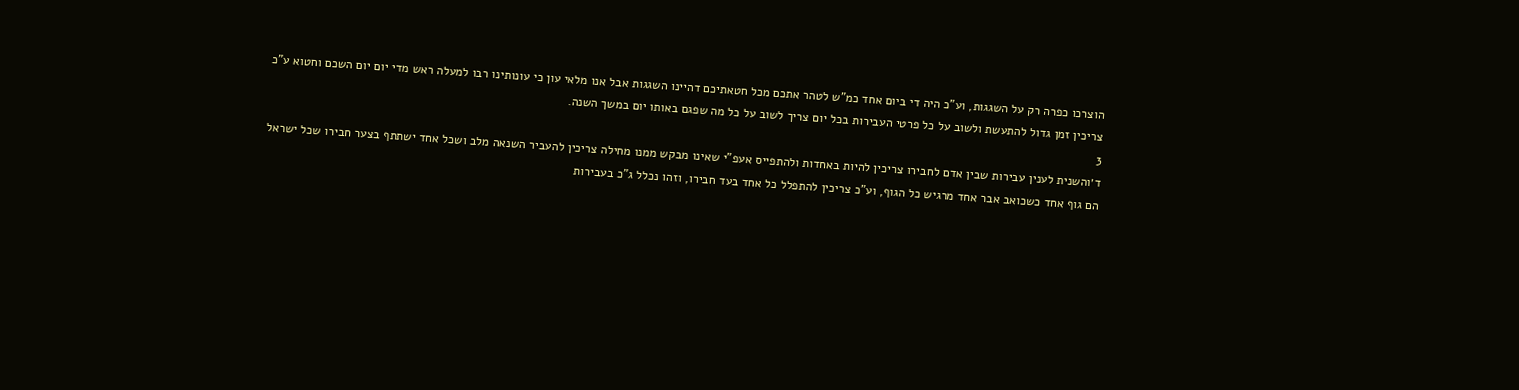הוצרכו כפרה רק על השגגות, וע"כ היה די ביום אחד כמ"ש לטהר אתכם מכל חטאתיכם דהיינו השגגות אבל אנו מלאי עון כי עונותינו רבו למעלה ראש מדי יום יום השכם וחטוא ע"כ צריכין זמן גדול להתעשת ולשוב על כל פרטי העבירות בכל יום צריך לשוב על כל מה שפגם באותו יום במשך השנה.
3
ד׳והשנית לענין עבירות שבין אדם לחבירו צריכין להיות באחדות ולהתפייס אעפ"י שאינו מבקש ממנו מחילה צריכין להעביר השנאה מלב ושכל אחד ישתתף בצער חבירו שכל ישראל הם גוף אחד כשכואב אבר אחד מרגיש כל הגוף, וע"כ צריכין להתפלל כל אחד בעד חבירו, וזהו נכלל ג"כ בעבירות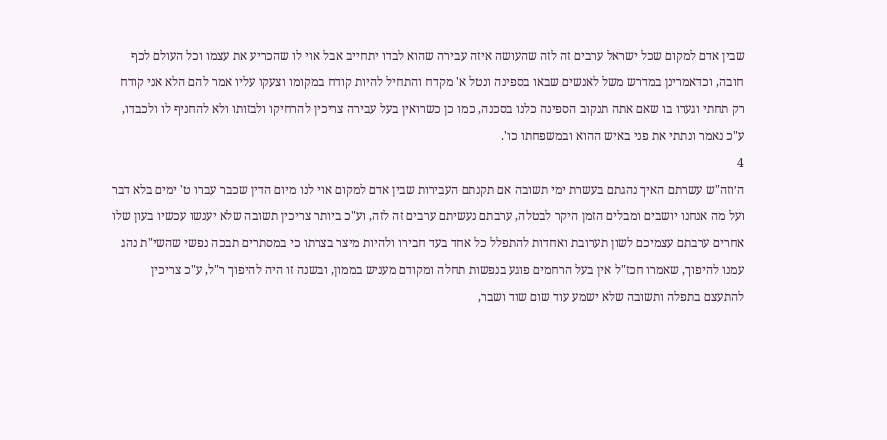שבין אדם למקום שכל ישראל ערבים זה לזה שהעושה איזה עבירה שהוא לבדו יתחייב אבל אוי לו שהכריע את עצמו וכל העולם לכף חובה, וכדאמרינן במדרש משל לאנשים שבאו בספינה ונטל א' מקדח והתחיל להיות קודח במקומו וצעקו עליו אמר להם הלא אני קודח רק תחתי וגערו בו שאם אתה תנקוב הספינה כלנו בסכנה, כמו כן כשרואין בעל עבירה צריכין להרחיקו ולבזותו ולא להחניף לו ולכבדו, ע"כ נאמר ונתתי את פני באיש ההוא ובמשפחתו כו'.
4
ה׳וזה"ש עשרתם האיך נהגתם בעשרת ימי תשובה אם תקנתם העבירות שבין אדם למקום אוי לנו מיום הדין שכבר עברו ט' ימים בלא דבר ועל מה אנחנו יושבים ומבלים הזמן היקר לבטלה, ערבתם נעשיתם ערבים זה לזה, וע"כ ביותר צריכין תשובה שלא יענשו עכשיו בעון שלו אחרים ערבתם עצמיכם לשון תערובת ואחדות להתפלל כל אחד בעד חבירו ולהיות מיצר בצרתו כי במסתרים תבכה נפשי שהשי"ת נהג עמנו להיפוך, שאמרו חכז"ל אין בעל הרחמים פוגע בנפשות תחלה ומקודם מעניש בממון, ובשנה זו היה להיפוך ר"ל, ע"כ צריכין להתעצם בתפלה ותשובה שלא ישמע עוד שום שוד ושבר,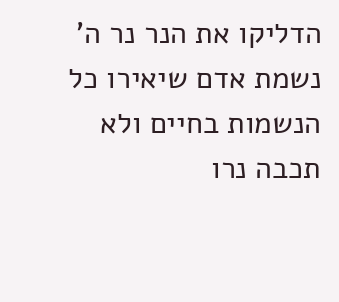הדליקו את הנר נר ה' נשמת אדם שיאירו כל הנשמות בחיים ולא תכבה נרו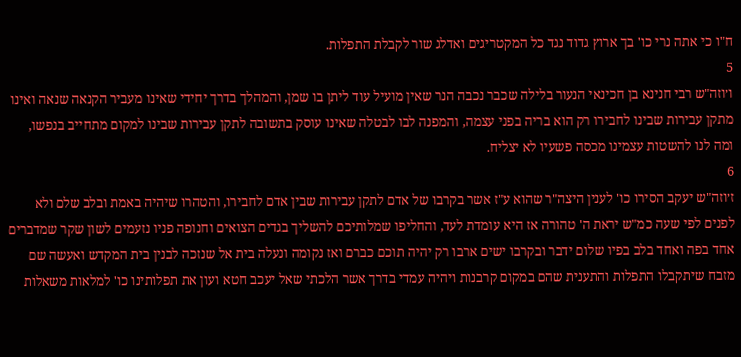ח"ו כי אתה נרי כו' בך ארוץ גדוד נגד כל המקטריגים ואדלג שור לקבלת התפלות.
5
ו׳וזה"ש רבי חנינא בן חכינאי הנעור בלילה שכבר נכבה הנר שאין מועיל עוד ליתן בו שמן, והמהלך בדרך יחידי שאינו מעביר הקנאה שנאה ואינו מתקן עבירות שבינו לחבירו רק הוא בריה בפני עצמה, והמפנה לבו לבטלה שאינו עוסק בתשובה לתקן עבירות שבינו למקום מתחייב בנפשו, ומה לנו להשטות עצמינו מכסה פשעיו לא יצליח.
6
ז׳וזה"ש יעקב הסירו כו' לענין היצה"ר שהוא ע"ז אשר בקרבו של אדם לתקן עבירות שבין אדם לחבירו, והטהרו שיהיה באמת ובלב שלם ולא לפנים לפי שעה כמ"ש יראת ה' טהורה אז היא עומדת לעד, והחליפו שמלותיכם להשליך בגדים הצואים וחנופה פניו נזעמים לשון שקר שמדברים אחד בפה ואחד בלב בפיו שלום ידבר ובקרבו ישים ארבו רק יהיה תוכם כברם ואז נקומה ונעלה בית אל שנזכה לבנין בית המקדש ואעשה שם מזבח שיתקבלו התפלות והתענית שהם במקום קרבנות ויהיה עמדי בדרך אשר הלכתי שאל יעכב חטא ועון את תפלותינו כו' למלאות משאלות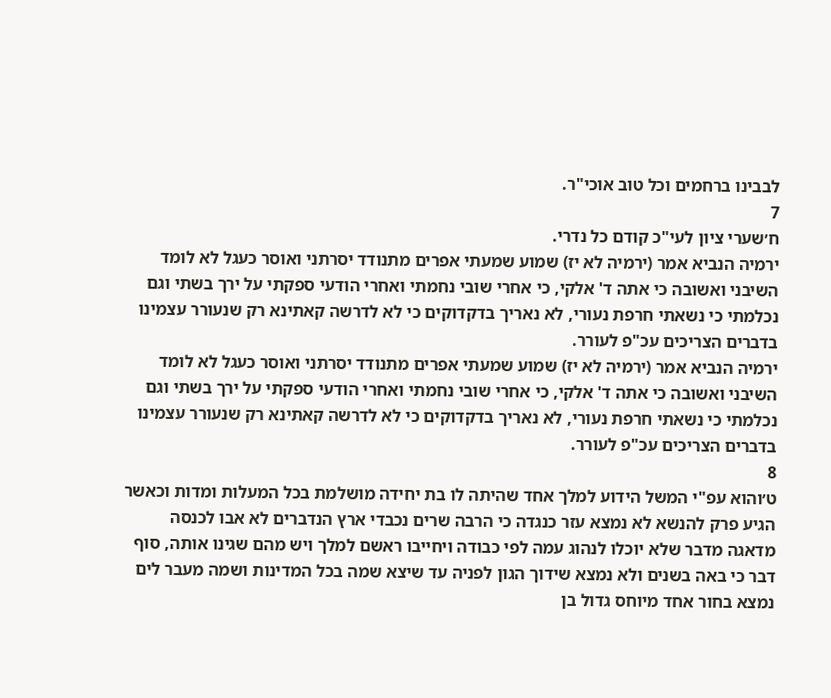לבבינו ברחמים וכל טוב אוכי"ר.
7
ח׳שערי ציון לעי"כ קודם כל נדרי.
ירמיה הנביא אמר (ירמיה לא יז) שמוע שמעתי אפרים מתנודד יסרתני ואוסר כעגל לא לומד השיבני ואשובה כי אתה ד' אלקי, כי אחרי שובי נחמתי ואחרי הודעי ספקתי על ירך בשתי וגם נכלמתי כי נשאתי חרפת נעורי, לא נאריך בדקדוקים כי לא לדרשה קאתינא רק שנעורר עצמינו בדברים הצריכים עכ"פ לעורר.
ירמיה הנביא אמר (ירמיה לא יז) שמוע שמעתי אפרים מתנודד יסרתני ואוסר כעגל לא לומד השיבני ואשובה כי אתה ד' אלקי, כי אחרי שובי נחמתי ואחרי הודעי ספקתי על ירך בשתי וגם נכלמתי כי נשאתי חרפת נעורי, לא נאריך בדקדוקים כי לא לדרשה קאתינא רק שנעורר עצמינו בדברים הצריכים עכ"פ לעורר.
8
ט׳והוא עפ"י המשל הידוע למלך אחד שהיתה לו בת יחידה מושלמת בכל המעלות ומדות וכאשר הגיע פרק להנשא לא נמצא עזר כנגדה כי הרבה שרים נכבדי ארץ הנדברים לא אבו לכנסה מדאגה מדבר שלא יוכלו לנהוג עמה לפי כבודה ויחייבו ראשם למלך ויש מהם שגינו אותה, סוף דבר כי באה בשנים ולא נמצא שידוך הגון לפניה עד שיצא שמה בכל המדינות ושמה מעבר לים נמצא בחור אחד מיוחס גדול בן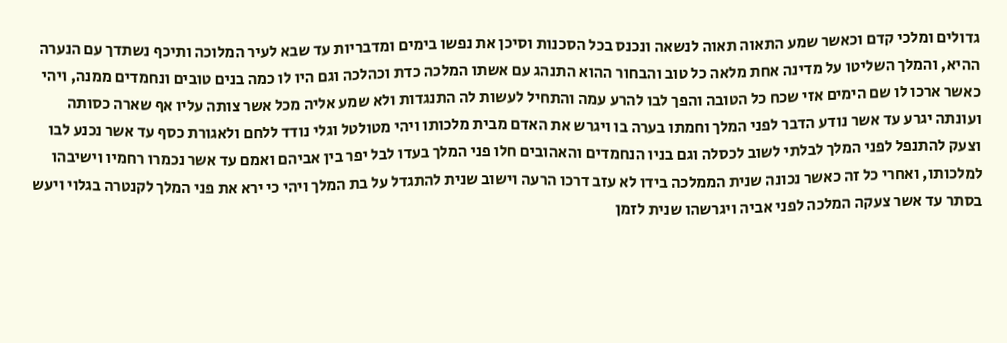גדולים ומלכי קדם וכאשר שמע התאוה תאוה לנשאה ונכנס בכל הסכנות וסיכן את נפשו בימים ומדבריות עד שבא לעיר המלוכה ותיכף נשתדך עם הנערה ההיא, והמלך השליטו על מדינה אחת מלאה כל טוב והבחור ההוא התנהג עם אשתו המלכה כדת וכהלכה וגם היו לו כמה בנים טובים ונחמדים ממנה, ויהי כאשר ארכו לו שם הימים אזי שכח כל הטובה והפך לבו להרע עמה והתחיל לעשות לה התנגדות ולא שמע אליה מכל אשר צותה עליו אף שארה כסותה ועונתה יגרע עד אשר נודע הדבר לפני המלך וחמתו בערה בו ויגרש את האדם מבית מלכותו ויהי מטולטל וגלי נודד ללחם ולאגורת כסף עד אשר נכנע לבו וצעק להתנפל לפני המלך לבלתי לשוב לכסלה וגם בניו הנחמדים והאהובים חלו פני המלך בעדו לבל יפר בין אביהם ואמם עד אשר נכמרו רחמיו וישיבהו למלכותו, ואחרי כל זה כאשר נכונה שנית הממלכה בידו לא עזב דרכו הרעה וישוב שנית להתגדל על בת המלך ויהי כי ירא את פני המלך לקנטרה בגלוי ויעש בסתר עד אשר צעקה המלכה לפני אביה ויגרשהו שנית לזמן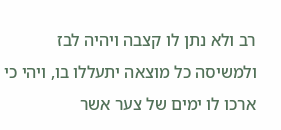רב ולא נתן לו קצבה ויהיה לבז ולמשיסה כל מוצאה יתעללו בו, ויהי כי ארכו לו ימים של צער אשר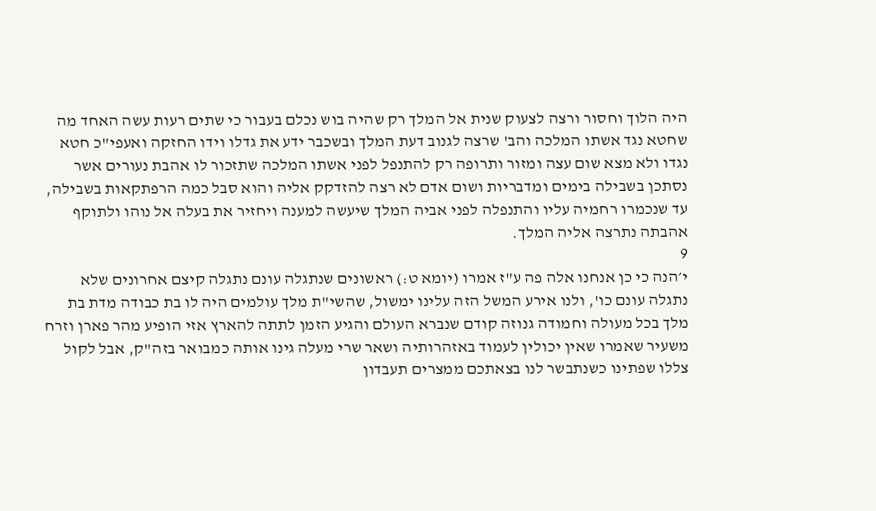היה הלוך וחסור ורצה לצעוק שנית אל המלך רק שהיה בוש נכלם בעבור כי שתים רעות עשה האחד מה שחטא נגד אשתו המלכה והב' שרצה לגנוב דעת המלך ובשכבר ידע את גדלו וידו החזקה ואעפי"כ חטא נגדו ולא מצא שום עצה ומזור ותרופה רק להתנפל לפני אשתו המלכה שתזכור לו אהבת נעורים אשר נסתכן בשבילה בימים ומדבריות ושום אדם לא רצה להזדקק אליה והוא סבל כמה הרפתקאות בשבילה, עד שנכמרו רחמיה עליו והתנפלה לפני אביה המלך שיעשה למענה ויחזיר את בעלה אל נוהו ולתוקף אהבתה נתרצה אליה המלך.
9
י׳הנה כי כן אנחנו אלה פה ע"ז אמרו (יומא ט:) ראשונים שנתגלה עונם נתגלה קיצם אחרונים שלא נתגלה עונם כו', ולנו אירע המשל הזה עלינו ימשול, שהשי"ת מלך עולמים היה לו בת כבודה מדת בת מלך בכל מעולה וחמודה גנוזה קודם שנברא העולם והגיע הזמן לתתה להארץ אזי הופיע מהר פארן וזרח משעיר שאמרו שאין יכולין לעמוד באזהרותיה ושאר שרי מעלה גינו אותה כמבואר בזה"ק, אבל לקול צללו שפתינו כשנתבשר לנו בצאתכם ממצרים תעבדון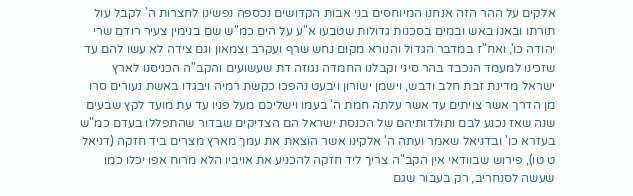אלקים על ההר הזה אנחנו המיוחסים בני אבות הקדושים נכספה נפשינו לחצרות ה' לקבל עול תורתו ובאנו באש ובמים בסכנות גדולות שטבעו א"ע על הים כמ"ש שם בנימין צעיר רודם שרי יהודה כו', ואח"ז במדבר הגדול והנורא מקום נחש שרף ועקרב וצמאון וגם צידה לא עשו להם עד שזכינו למעמד הנכבד בהר סיני וקבלנו החמדה נגוזה דת שעשועים והקב"ה הכניסנו לארץ ישראל מדינת זבת חלב ודבש, וישמן ישורון ויבעט נהפכו כקשת רמיה ויבגדו באשת נעורים סרו מן הדרך אשר צויתים עד אשר עלתה חמת ה' בעמו וישליכם מעל פניו עד עת מועד לקץ שבעים שנה שאז נכנע לבם ותולדותיהם של הכנסת ישראל הם הצדיקים שבדור שהתפללו בעדם כמ"ש בעזרא כו' ובדניאל שאמר ועתה ה' אלקינו אשר הוצאת את עמך מארץ מצרים ביד חזקה (דניאל ט טו), פירוש שבוודאי אין הקב"ה צריך ליד חזקה להכניע את אויביו הלא מרוח אפו יכלו כמו שעשה לסנחריב, רק בעבור שגם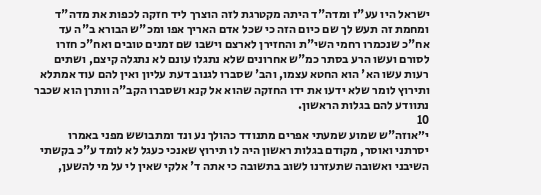ישראל היו עע"ז ומדה"ד היתה מקטרגת לזה הוצרך ליד חזקה לכפות את מדה"ד ומחמת זה תעש לך שם כיום הזה כי שכל אדם האריך אפו ומכ"ש הבורא ב"ה עד אח"כ שנכמרו רחמי השי"ת והחזירן לארצם וישבו שם זמנים טובים ואח"כ חזרו לסורם ועשו הרע בסתר כמ"ש אחרונים שלא נתגלו עונם לא נתגלה קיצם, ושתים רעות עשו הא' הוא החטא עצמו, והב' שסברו לגנוב דעת עליון ואין להם עוד אמתלא ותירוץ לומר שלא ידעו את ידו החזקה שהוא אל קנא ושסברו הקב"ה וותרן הוא שכבר נתוודע להם בגלות הראשון.
10
י״אוזה"ש שמוע שמעתי אפרים מתנודד כהולך נע ונד ומתבושש מפני באמרו יסרתני ואוסר, מקודם בגלות ראשון היה לו תירוץ שאנכי כעגל לא לומד ע"כ בקשתי השיבני ואשובה שתעזרנו לשוב בתשובה כי אתה ד' אלקי שאין לי על מי להשען,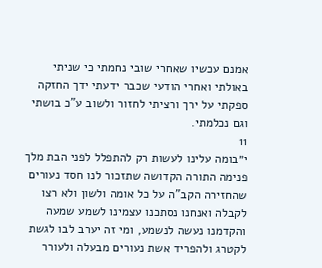אמנם עכשיו שאחרי שובי נחמתי כי שניתי באולתי ואחרי הודעי שכבר ידעתי ידך החזקה ספקתי על ירך ורציתי לחזור ולשוב ע"כ בושתי וגם נכלמתי.
11
י״בומה עלינו לעשות רק להתפלל לפני הבת מלך פנימה התורה הקדושה שתזכור לנו חסד נעורים שהחזירה הקב"ה על כל אומה ולשון ולא רצו לקבלה ואנחנו נסתכנו עצמינו לשמע שמעה והקדמנו נעשה לנשמע, ומי זה יערב לבו לגשת לקטרג ולהפריד אשת נעורים מבעלה ולעורר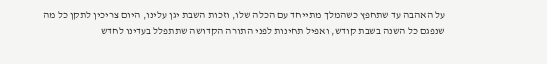על האהבה עד שתחפץ כשהמלך מתייחד עם הכלה שלו, וזכות השבת יגן עלינו, היום צריכין לתקן כל מה שנפגם כל השנה בשבת קודש, ואפיל תחינות לפני התורה הקדושה שתתפלל בעדינו לחדש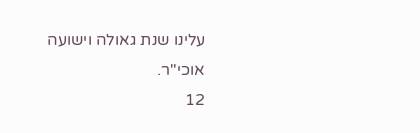עלינו שנת גאולה וישועה אוכי"ר.
12